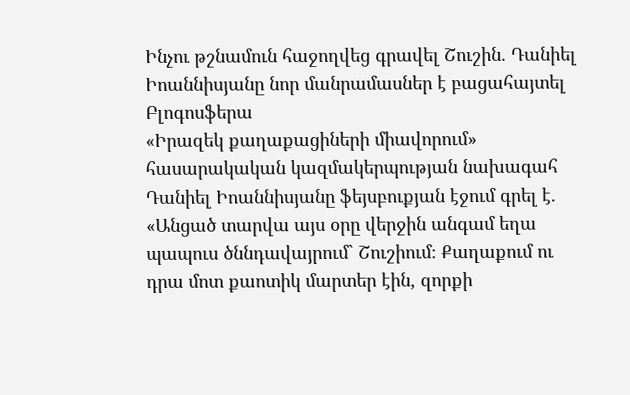Ինչու թշնամուն հաջողվեց գրավել Շուշին. Դանիել Իոաննիսյանը նոր մանրամասներ է բացահայտել
Բլոգոսֆերա
«Իրազեկ քաղաքացիների միավորում» հասարակական կազմակերպության նախագահ Դանիել Իոաննիսյանը ֆեյսբուքյան էջում գրել է.
«Անցած տարվա այս օրը վերջին անգամ եղա պապուս ծննդավայրում` Շուշիում։ Քաղաքում ու դրա մոտ քաոտիկ մարտեր էին, զորքի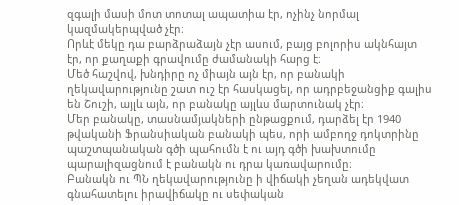զգալի մասի մոտ տոտալ ապատիա էր, ոչինչ նորմալ կազմակերպված չէր։
Որևէ մեկը դա բարձրաձայն չէր ասում, բայց բոլորիս ակնհայտ էր, որ քաղաքի գրավումը ժամանակի հարց է։
Մեծ հաշվով, խնդիրը ոչ միայն այն էր, որ բանակի ղեկավարությունը շատ ուշ էր հասկացել, որ ադրբեջանցիք գալիս են Շուշի, այլև այն, որ բանակը այլևս մարտունակ չէր։
Մեր բանակը, տասնամյակների ընթացքում, դարձել էր 1940 թվականի Ֆրանսիական բանակի պես, որի ամբողջ դոկտրինը պաշտպանական գծի պահումն է ու այդ գծի խախտումը պարալիզացնում է բանակն ու դրա կառավարումը։
Բանակն ու ՊՆ ղեկավարությունը ի վիճակի չեղան ադեկվատ գնահատելու իրավիճակը ու սեփական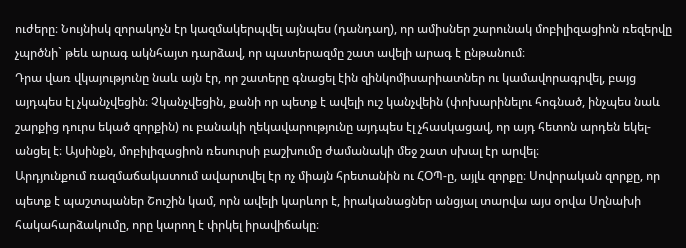ուժերը։ Նույնիսկ զորակոչն էր կազմակերպվել այնպես (դանդաղ), որ ամիսներ շարունակ մոբիլիզացիոն ռեզերվը չպրծնի` թեև արագ ակնհայտ դարձավ, որ պատերազմը շատ ավելի արագ է ընթանում։
Դրա վառ վկայությունը նաև այն էր, որ շատերը գնացել էին զինկոմիսարիատներ ու կամավորագրվել, բայց այդպես էլ չկանչվեցին։ Չկանչվեցին, քանի որ պետք է ավելի ուշ կանչվեին (փոխարինելու հոգնած, ինչպես նաև շարքից դուրս եկած զորքին) ու բանակի ղեկավարությունը այդպես էլ չհասկացավ, որ այդ հետոն արդեն եկել-անցել է։ Այսինքն, մոբիլիզացիոն ռեսուրսի բաշխումը ժամանակի մեջ շատ սխալ էր արվել։
Արդյունքում ռազմաճակատում ավարտվել էր ոչ միայն հրետանին ու ՀՕՊ-ը, այլև զորքը։ Սովորական զորքը, որ պետք է պաշտպաներ Շուշին կամ, որն ավելի կարևոր է, իրականացներ անցյալ տարվա այս օրվա Սղնախի հակահարձակումը, որը կարող է փրկել իրավիճակը։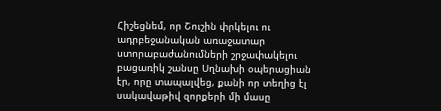Հիշեցնեմ, որ Շուշին փրկելու ու ադրբեջանական առաջատար ստորաբաժանումների շրջափակելու բացառիկ շանսը Սղնախի օպերացիան էր, որը տապալվեց, քանի որ տեղից էլ սակավաթիվ զորքերի մի մասը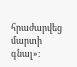հրաժարվեց մարտի գնալ»։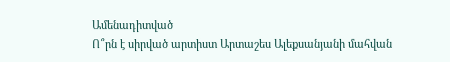Ամենադիտված
Ո՞րն է սիրված արտիստ Արտաշես Ալեքսանյանի մահվան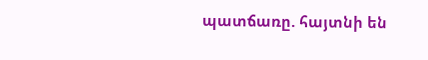պատճառը. հայտնի են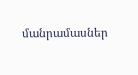մանրամասներ